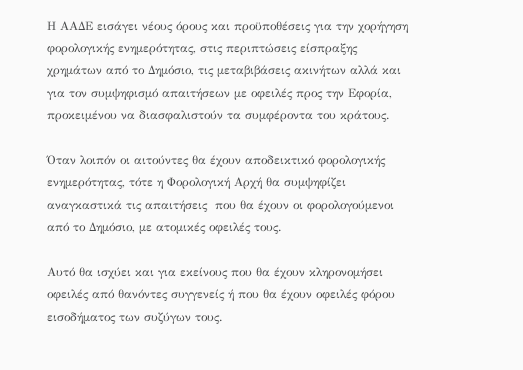Η ΑΑΔΕ εισάγει νέους όρους και προϋποθέσεις για την χορήγηση φορολογικής ενημερότητας, στις περιπτώσεις είσπραξης χρημάτων από το Δημόσιο, τις μεταβιβάσεις ακινήτων αλλά και για τον συμψηφισμό απαιτήσεων με οφειλές προς την Εφορία, προκειμένου να διασφαλιστούν τα συμφέροντα του κράτους.

Όταν λοιπόν οι αιτούντες θα έχουν αποδεικτικό φορολογικής ενημερότητας, τότε η Φορολογική Αρχή θα συμψηφίζει αναγκαστικά τις απαιτήσεις  που θα έχουν οι φορολογούμενοι από το Δημόσιο, με ατομικές οφειλές τους.

Αυτό θα ισχύει και για εκείνους που θα έχουν κληρονομήσει οφειλές από θανόντες συγγενείς ή που θα έχουν οφειλές φόρου εισοδήματος των συζύγων τους.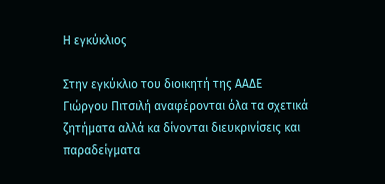Η εγκύκλιος

Στην εγκύκλιο του διοικητή της ΑΑΔΕ Γιώργου Πιτσιλή αναφέρονται όλα τα σχετικά ζητήματα αλλά κα δίνονται διευκρινίσεις και παραδείγματα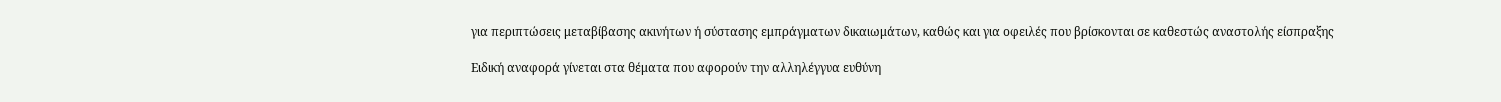για περιπτώσεις μεταβίβασης ακινήτων ή σύστασης εμπράγματων δικαιωμάτων, καθώς και για οφειλές που βρίσκονται σε καθεστώς αναστολής είσπραξης

Ειδική αναφορά γίνεται στα θέματα που αφορούν την αλληλέγγυα ευθύνη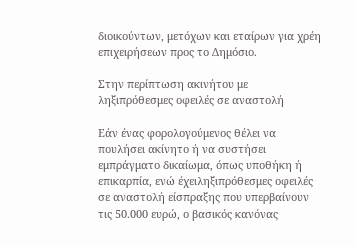διοικούντων, μετόχων και εταίρων για χρέη επιχειρήσεων προς το Δημόσιο.

Στην περίπτωση ακινήτου με ληξιπρόθεσμες οφειλές σε αναστολή

Εάν ένας φορολογούμενος θέλει να πουλήσει ακίνητο ή να συστήσει εμπράγματο δικαίωμα, όπως υποθήκη ή επικαρπία, ενώ έχειληξιπρόθεσμες οφειλές σε αναστολή είσπραξης που υπερβαίνουν τις 50.000 ευρώ, ο βασικός κανόνας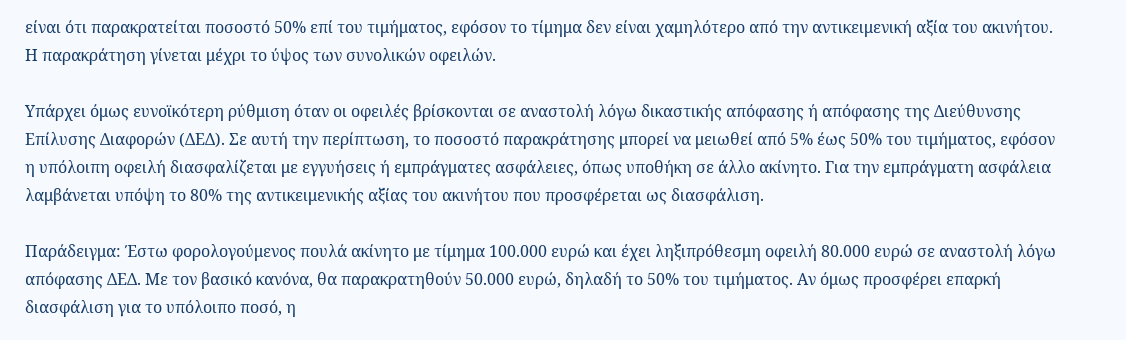είναι ότι παρακρατείται ποσοστό 50% επί του τιμήματος, εφόσον το τίμημα δεν είναι χαμηλότερο από την αντικειμενική αξία του ακινήτου. Η παρακράτηση γίνεται μέχρι το ύψος των συνολικών οφειλών.

Υπάρχει όμως ευνοϊκότερη ρύθμιση όταν οι οφειλές βρίσκονται σε αναστολή λόγω δικαστικής απόφασης ή απόφασης της Διεύθυνσης Επίλυσης Διαφορών (ΔΕΔ). Σε αυτή την περίπτωση, το ποσοστό παρακράτησης μπορεί να μειωθεί από 5% έως 50% του τιμήματος, εφόσον η υπόλοιπη οφειλή διασφαλίζεται με εγγυήσεις ή εμπράγματες ασφάλειες, όπως υποθήκη σε άλλο ακίνητο. Για την εμπράγματη ασφάλεια λαμβάνεται υπόψη το 80% της αντικειμενικής αξίας του ακινήτου που προσφέρεται ως διασφάλιση.

Παράδειγμα: Έστω φορολογούμενος πουλά ακίνητο με τίμημα 100.000 ευρώ και έχει ληξιπρόθεσμη οφειλή 80.000 ευρώ σε αναστολή λόγω απόφασης ΔΕΔ. Με τον βασικό κανόνα, θα παρακρατηθούν 50.000 ευρώ, δηλαδή το 50% του τιμήματος. Αν όμως προσφέρει επαρκή διασφάλιση για το υπόλοιπο ποσό, η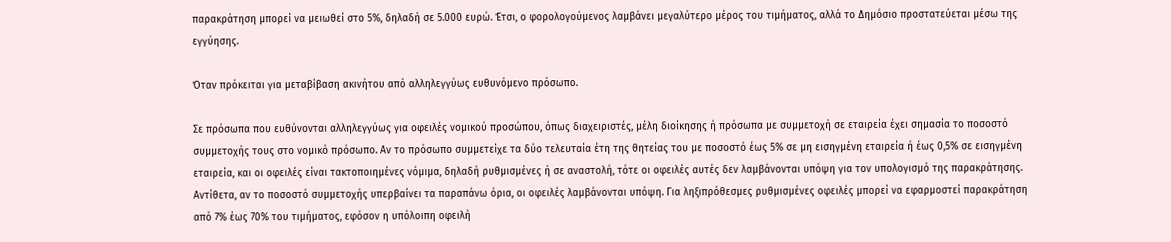παρακράτηση μπορεί να μειωθεί στο 5%, δηλαδή σε 5.000 ευρώ. Έτσι, ο φορολογούμενος λαμβάνει μεγαλύτερο μέρος του τιμήματος, αλλά το Δημόσιο προστατεύεται μέσω της εγγύησης.

Όταν πρόκειται για μεταβίβαση ακινήτου από αλληλεγγύως ευθυνόμενο πρόσωπο.

Σε πρόσωπα που ευθύνονται αλληλεγγύως για οφειλές νομικού προσώπου, όπως διαχειριστές, μέλη διοίκησης ή πρόσωπα με συμμετοχή σε εταιρεία έχει σημασία το ποσοστό συμμετοχής τους στο νομικό πρόσωπο. Αν το πρόσωπο συμμετείχε τα δύο τελευταία έτη της θητείας του με ποσοστό έως 5% σε μη εισηγμένη εταιρεία ή έως 0,5% σε εισηγμένη εταιρεία, και οι οφειλές είναι τακτοποιημένες νόμιμα, δηλαδή ρυθμισμένες ή σε αναστολή, τότε οι οφειλές αυτές δεν λαμβάνονται υπόψη για τον υπολογισμό της παρακράτησης. Αντίθετα, αν το ποσοστό συμμετοχής υπερβαίνει τα παραπάνω όρια, οι οφειλές λαμβάνονται υπόψη. Για ληξιπρόθεσμες ρυθμισμένες οφειλές μπορεί να εφαρμοστεί παρακράτηση από 7% έως 70% του τιμήματος, εφόσον η υπόλοιπη οφειλή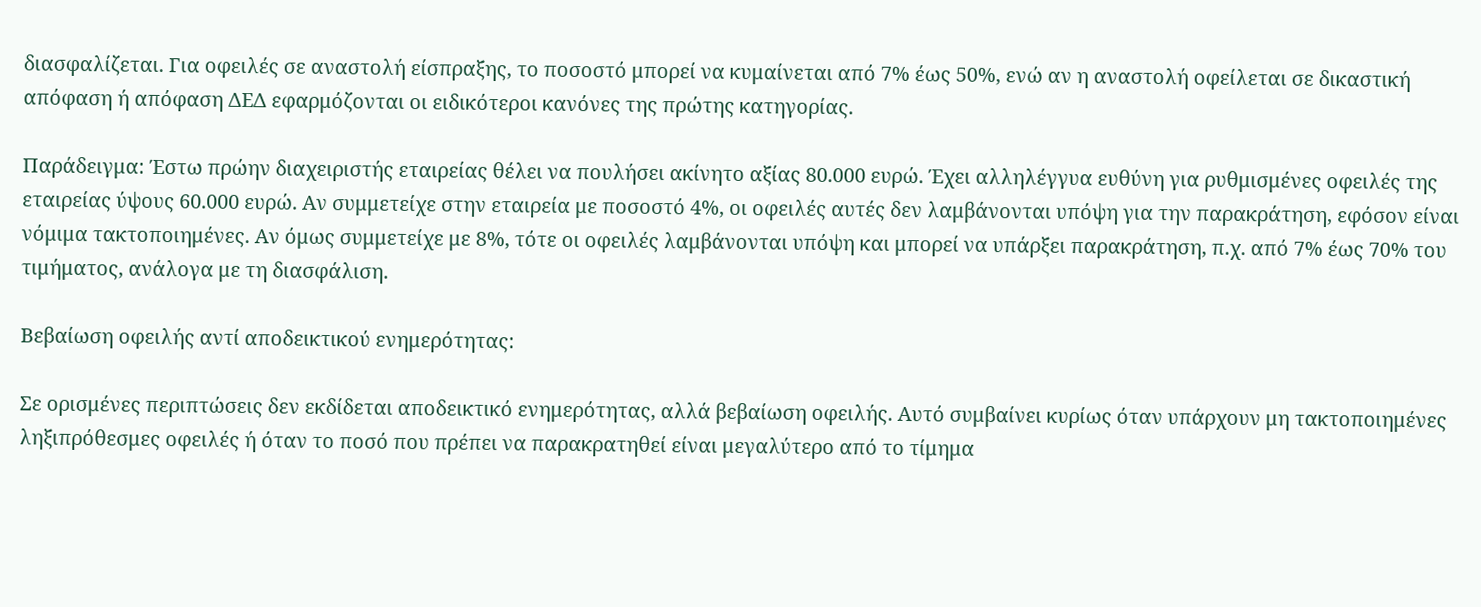διασφαλίζεται. Για οφειλές σε αναστολή είσπραξης, το ποσοστό μπορεί να κυμαίνεται από 7% έως 50%, ενώ αν η αναστολή οφείλεται σε δικαστική απόφαση ή απόφαση ΔΕΔ εφαρμόζονται οι ειδικότεροι κανόνες της πρώτης κατηγορίας.

Παράδειγμα: Έστω πρώην διαχειριστής εταιρείας θέλει να πουλήσει ακίνητο αξίας 80.000 ευρώ. Έχει αλληλέγγυα ευθύνη για ρυθμισμένες οφειλές της εταιρείας ύψους 60.000 ευρώ. Αν συμμετείχε στην εταιρεία με ποσοστό 4%, οι οφειλές αυτές δεν λαμβάνονται υπόψη για την παρακράτηση, εφόσον είναι νόμιμα τακτοποιημένες. Αν όμως συμμετείχε με 8%, τότε οι οφειλές λαμβάνονται υπόψη και μπορεί να υπάρξει παρακράτηση, π.χ. από 7% έως 70% του τιμήματος, ανάλογα με τη διασφάλιση.

Βεβαίωση οφειλής αντί αποδεικτικού ενημερότητας:

Σε ορισμένες περιπτώσεις δεν εκδίδεται αποδεικτικό ενημερότητας, αλλά βεβαίωση οφειλής. Αυτό συμβαίνει κυρίως όταν υπάρχουν μη τακτοποιημένες ληξιπρόθεσμες οφειλές ή όταν το ποσό που πρέπει να παρακρατηθεί είναι μεγαλύτερο από το τίμημα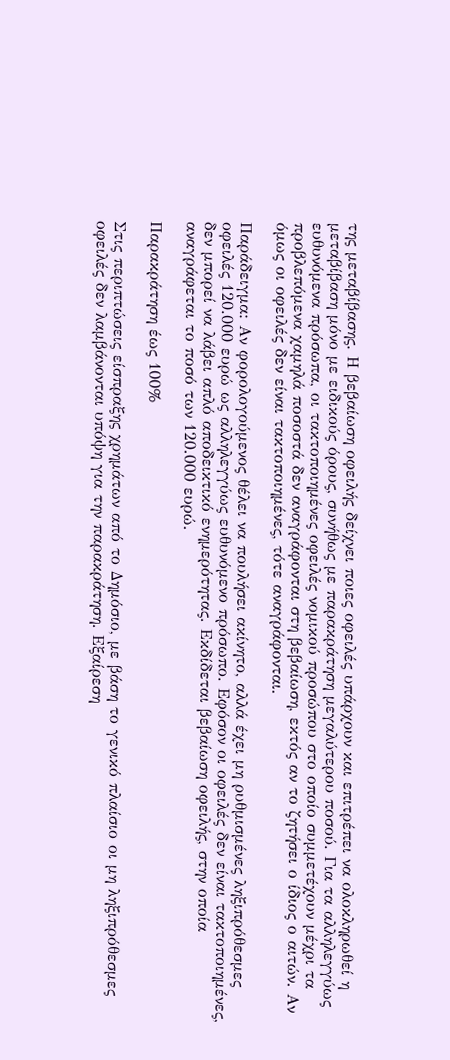της μεταβίβασης. Η βεβαίωση οφειλής δείχνει ποιες οφειλές υπάρχουν και επιτρέπει να ολοκληρωθεί η μεταβίβαση μόνο με ειδικούς όρους, συνήθως με παρακράτηση μεγαλύτερου ποσού. Για τα αλληλεγγύως ευθυνόμενα πρόσωπα, οι τακτοποιημένες οφειλές νομικού προσώπου στο οποίο συμμετέχουν μέχρι τα προβλεπόμενα χαμηλά ποσοστά δεν αναγράφονται στη βεβαίωση, εκτός αν το ζητήσει ο ίδιος ο αιτών. Αν όμως οι οφειλές δεν είναι τακτοποιημένες, τότε αναγράφονται.

Παράδειγμα: Αν φορολογούμενος θέλει να πουλήσει ακίνητο, αλλά έχει μη ρυθμισμένες ληξιπρόθεσμες οφειλές 120.000 ευρώ ως αλληλεγγύως ευθυνόμενο πρόσωπο. Εφόσον οι οφειλές δεν είναι τακτοποιημένες, δεν μπορεί να λάβει απλό αποδεικτικό ενημερότητας. Εκδίδεται βεβαίωση οφειλής, στην οποία αναγράφεται το ποσό των 120.000 ευρώ.

Παρακράτηση έως 100%

Στις περιπτώσεις είσπραξης χρημάτων από το Δημόσιο, με βάση το γενικό πλαίσιο οι μη ληξιπρόθεσμες οφειλές δεν λαμβάνονται υπόψη για την παρακράτηση. Εξαίρεση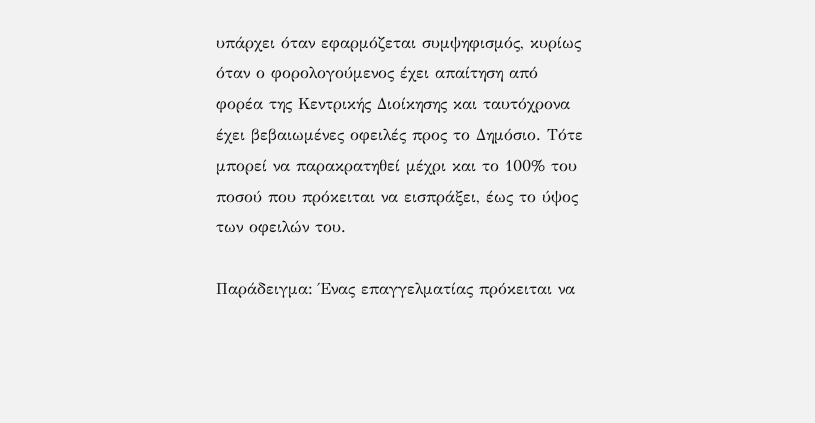υπάρχει όταν εφαρμόζεται συμψηφισμός, κυρίως όταν ο φορολογούμενος έχει απαίτηση από φορέα της Κεντρικής Διοίκησης και ταυτόχρονα έχει βεβαιωμένες οφειλές προς το Δημόσιο. Τότε μπορεί να παρακρατηθεί μέχρι και το 100% του ποσού που πρόκειται να εισπράξει, έως το ύψος των οφειλών του.

Παράδειγμα: Ένας επαγγελματίας πρόκειται να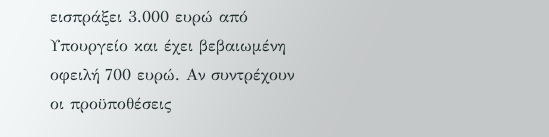εισπράξει 3.000 ευρώ από Υπουργείο και έχει βεβαιωμένη οφειλή 700 ευρώ. Αν συντρέχουν οι προϋποθέσεις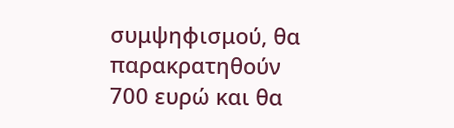συμψηφισμού, θα παρακρατηθούν 700 ευρώ και θα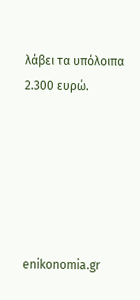λάβει τα υπόλοιπα 2.300 ευρώ.






enikonomia.gr